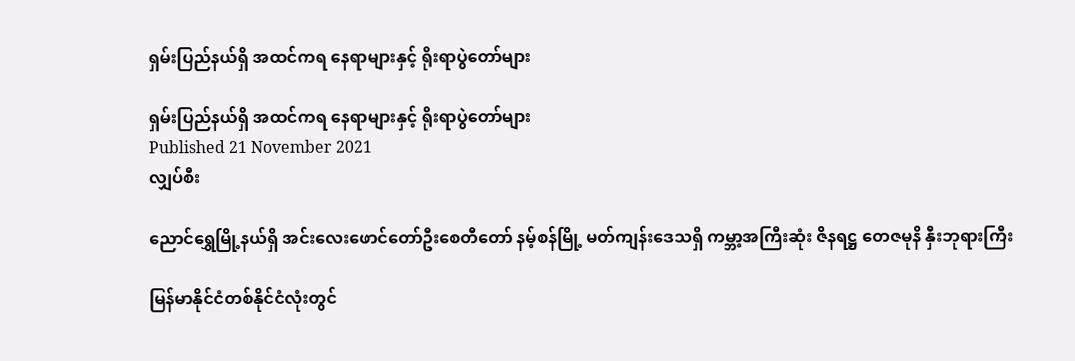ရှမ်းပြည်နယ်ရှိ အထင်ကရ နေရာများနှင့် ရိုးရာပွဲတော်များ

ရှမ်းပြည်နယ်ရှိ အထင်ကရ နေရာများနှင့် ရိုးရာပွဲတော်များ
Published 21 November 2021
လျှပ်စီး

ညောင်ရွှေမြို့နယ်ရှိ အင်းလေးဖောင်တော်ဦးစေတီတော် နမ့်စန်မြို့ မတ်ကျန်းဒေသရှိ ကမ္ဘာ့အကြီးဆုံး ဇိနရဋ္ဌ တေဇမုနိ နှီးဘုရားကြီး

မြန်မာနိုင်ငံတစ်နိုင်ငံလုံးတွင်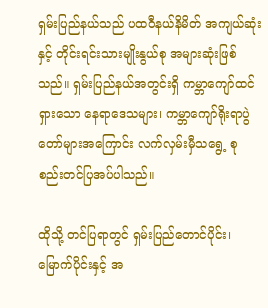ရှမ်းပြည်နယ်သည် ပထဝီနယ်နိမိတ် အကျယ်ဆုံးနှင့် တိုင်းရင်းသားမျိုးနွယ်စု အများဆုံးဖြစ်သည်။ ရှမ်းပြည်နယ်အတွင်းရှိ ကမ္ဘာကျော်ထင်ရှားသော နေရာဒေသများ၊ ကမ္ဘာကျော်ရိုးရာပွဲ တော်များအကြောင်း လက်လှမ်းမှီသရွေ့ စုစည်းတင်ပြအပ်ပါသည်။

ထိုသို့ တင်ပြရာတွင် ရှမ်းပြည်တောင်ပိုင်း၊ မြောက်ပိုင်းနှင့် အ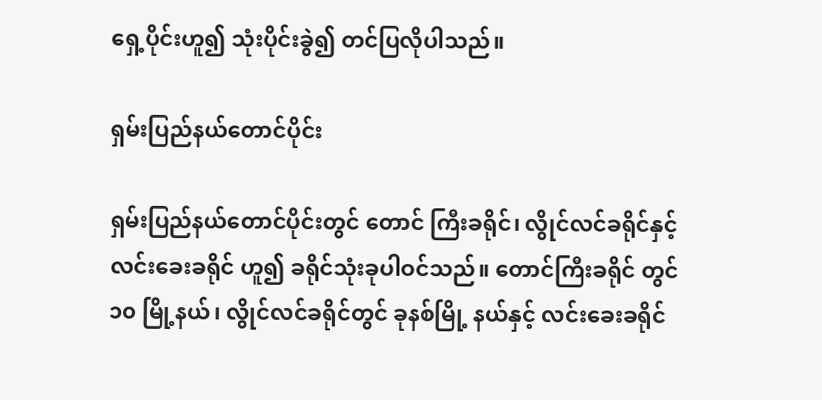ရှေ့ပိုင်းဟူ၍ သုံးပိုင်းခွဲ၍ တင်ပြလိုပါသည်။

ရှမ်းပြည်နယ်တောင်ပိုင်း

ရှမ်းပြည်နယ်တောင်ပိုင်းတွင် တောင် ကြီးခရိုင်၊ လွိုင်လင်ခရိုင်နှင့် လင်းခေးခရိုင် ဟူ၍ ခရိုင်သုံးခုပါဝင်သည်။ တောင်ကြီးခရိုင် တွင် ၁၀ မြို့နယ်၊ လွိုင်လင်ခရိုင်တွင် ခုနစ်မြို့ နယ်နှင့် လင်းခေးခရိုင်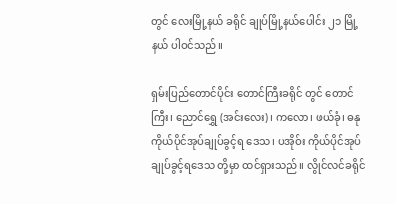တွင် လေးမြို့နယ် ခရိုင် ချုပ်မြို့နယ်ပေါင်း ၂၁ မြို့နယ် ပါဝင်သည်။

ရှမ်းပြည်တောင်ပိုင်း တောင်ကြီးခရိုင် တွင် တောင်ကြီး၊ ညောင်ရွှေ (အင်းလေး)၊ ကလော၊ ဖယ်ခုံ၊ ဓနု ကိုယ်ပိုင်အုပ်ချုပ်ခွင့်ရ ဒေသ၊ ပအိုဝ်း ကိုယ်ပိုင်အုပ်ချုပ်ခွင့်ရဒေသ တို့မှာ ထင်ရှားသည်။ လွိုင်လင်ခရိုင်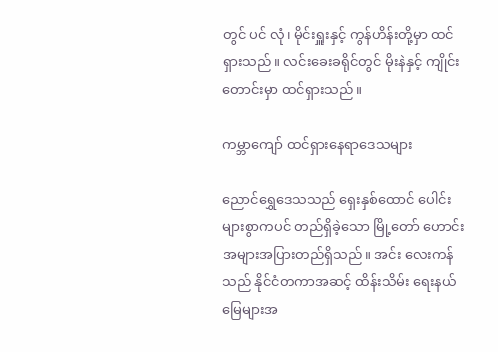တွင် ပင် လုံ၊ မိုင်းရှူးနှင့် ကွန်ဟိန်းတို့မှာ ထင်ရှားသည်။ လင်းခေးခရိုင်တွင် မိုးနဲနှင့် ကျိုင်းတောင်းမှာ ထင်ရှားသည်။

ကမ္ဘာကျော် ထင်ရှားနေရာဒေသများ

ညောင်ရွှေဒေသသည် ရှေးနှစ်ထောင် ပေါင်းများစွာကပင် တည်ရှိခဲ့သော မြို့တော် ဟောင်း အများအပြားတည်ရှိသည်။ အင်း လေးကန်သည် နိုင်ငံတကာအဆင့် ထိန်းသိမ်း ရေးနယ်မြေများအ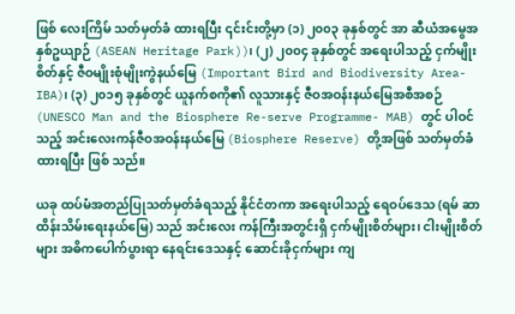ဖြစ် လေးကြိမ် သတ်မှတ်ခံ ထားရပြီး ၎င်းင်းတို့မှာ (၁) ၂၀၀၃ ခုနှစ်တွင် အာ ဆီယံအမွေအနှစ်ဥယျာဉ် (ASEAN Heritage Park))၊ (၂) ၂၀၀၄ ခုနှစ်တွင် အရေးပါသည့် ငှက်မျိုးစိတ်နှင့် ဇီဝမျိုးစုံမျိုးကွဲနယ်မြေ (Important Bird and Biodiversity Area-IBA)၊ (၃) ၂၀၁၅ ခုနှစ်တွင် ယူနက်စကို၏ လူသားနှင့် ဇီဝအဝန်းနယ်မြေအစီအစဉ် (UNESCO Man and the Biosphere Re-serve Programme- MAB) တွင် ပါဝင်သည့် အင်းလေးကန်ဇီဝအဝန်းနယ်မြေ (Biosphere Reserve) တို့အဖြစ် သတ်မှတ်ခံထားရပြီး ဖြစ် သည်။

ယခု ထပ်မံအတည်ပြုသတ်မှတ်ခံရသည့် နိုင်ငံတကာ အရေးပါသည့် ရေဝပ်ဒေသ (ရမ် ဆာထိန်းသိမ်းရေးနယ်မြေ) သည် အင်းလေး ကန်ကြီးအတွင်းရှိ ငှက်မျိုးစိတ်များ၊ ငါးမျိုးစိတ် များ အဓိကပေါက်ပွားရာ နေရင်းဒေသနှင့် ဆောင်းခိုငှက်များ ကျ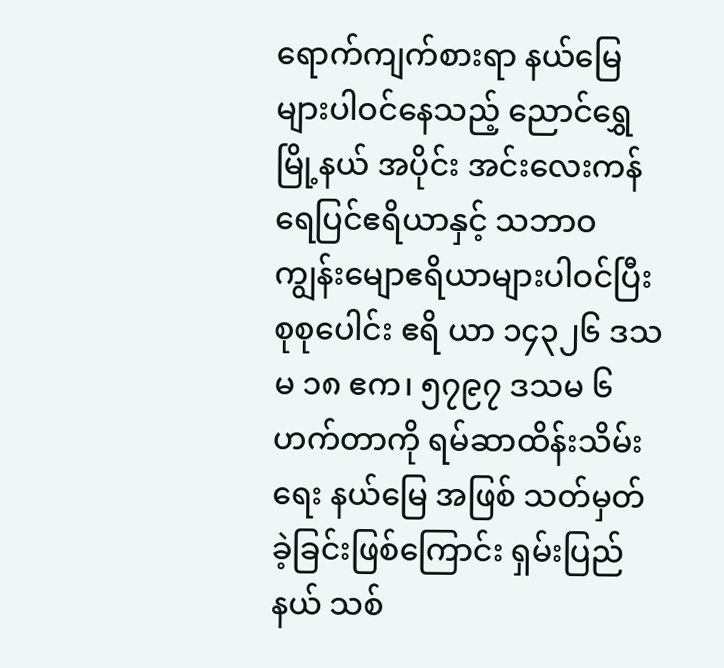ရောက်ကျက်စားရာ နယ်မြေများပါဝင်နေသည့် ညောင်ရွှေမြို့နယ် အပိုင်း အင်းလေးကန်ရေပြင်ဧရိယာနှင့် သဘာဝ ကျွန်းမျောဧရိယာများပါဝင်ပြီး စုစုပေါင်း ဧရိ ယာ ၁၄၃၂၆ ဒသမ ၁၈ ဧက၊ ၅၇၉၇ ဒသမ ၆ ဟက်တာကို ရမ်ဆာထိန်းသိမ်းရေး နယ်မြေ အဖြစ် သတ်မှတ်ခဲ့ခြင်းဖြစ်ကြောင်း ရှမ်းပြည် နယ် သစ်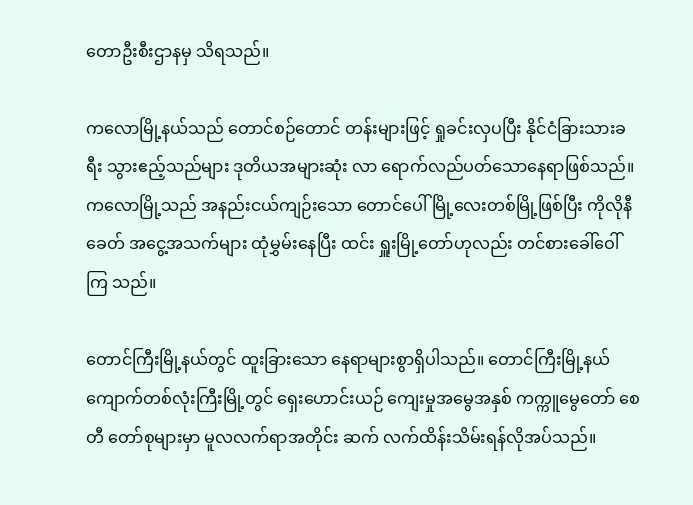တောဦးစီးဌာနမှ သိရသည်။

ကလောမြို့နယ်သည် တောင်စဉ်တောင် တန်းများဖြင့် ရှုခင်းလှပပြီး နိုင်ငံခြားသားခရီး သွားဧည့်သည်များ ဒုတိယအများဆုံး လာ ရောက်လည်ပတ်သောနေရာဖြစ်သည်။ ကလောမြို့သည် အနည်းငယ်ကျဉ်းသော တောင်ပေါ်မြို့လေးတစ်မြို့ဖြစ်ပြီး ကိုလိုနီ ခေတ် အငွေ့အသက်များ ထုံမွှမ်းနေပြီး ထင်း ရှူးမြို့တော်ဟုလည်း တင်စားခေါ်ဝေါ်ကြ သည်။

တောင်ကြီးမြို့နယ်တွင် ထူးခြားသော နေရာများစွာရှိပါသည်။ တောင်ကြီးမြို့နယ် ကျောက်တစ်လုံးကြီးမြို့တွင် ရှေးဟောင်းယဉ် ကျေးမှုအမွေအနှစ် ကက္ကူမွေတော် စေတီ တော်စုများမှာ မူလလက်ရာအတိုင်း ဆက် လက်ထိန်းသိမ်းရန်လိုအပ်သည်။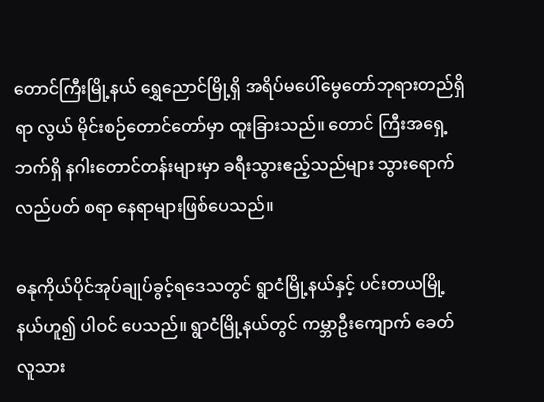တောင်ကြီးမြို့နယ် ရွှေညောင်မြို့ရှိ အရိပ်မပေါ်မွေတော်ဘုရားတည်ရှိရာ လွယ် မိုင်းစဉ်တောင်တော်မှာ ထူးခြားသည်။ တောင် ကြီးအရှေ့ဘက်ရှိ နဂါးတောင်တန်းများမှာ ခရီးသွားဧည့်သည်များ သွားရောက်လည်ပတ် စရာ နေရာများဖြစ်ပေသည်။

ဓနုကိုယ်ပိုင်အုပ်ချုပ်ခွင့်ရဒေသတွင် ရွာငံမြို့နယ်နှင့် ပင်းတယမြို့နယ်ဟူ၍ ပါဝင် ပေသည်။ ရွာငံမြို့နယ်တွင် ကမ္ဘာဦးကျောက် ခေတ်လူသား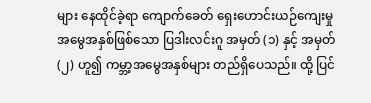များ နေထိုင်ခဲ့ရာ ကျောက်ခေတ် ရှေးဟောင်းယဉ်ကျေးမှုအမွေအနှစ်ဖြစ်သော ပြဒါးလင်းဂူ အမှတ် (၁) နှင့် အမှတ် (၂) ဟူ၍ ကမ္ဘာ့အမွေအနှစ်များ တည်ရှိပေသည်။ ထို့ ပြင်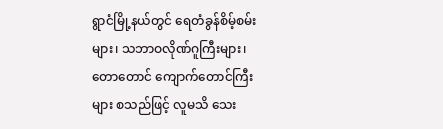ရွာငံမြို့နယ်တွင် ရေတံခွန်စိမ့်စမ်းများ၊ သဘာဝလိုဏ်ဂူကြီးများ၊ တောတောင် ကျောက်တောင်ကြီးများ စသည်ဖြင့် လူမသိ သေး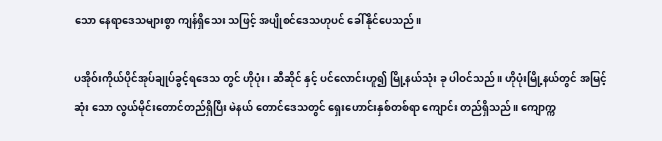သော နေရာဒေသများစွာ ကျန်ရှိသေး သဖြင့် အပျိုစင်ဒေသဟုပင် ခေါ်နိုင်ပေသည်။

ပအိုဝ်းကိုယ်ပိုင်အုပ်ချုပ်ခွင့်ရဒေသ တွင် ဟိုပုံး၊ ဆီဆိုင် နှင့် ပင်လောင်းဟူ၍ မြို့နယ်သုံး ခု ပါဝင်သည်။ ဟိုပုံးမြို့နယ်တွင် အမြင့်ဆုံး သော လွယ်မိုင်းတောင်တည်ရှိပြီး မဲနယ် တောင်ဒေသတွင် ရှေးဟောင်းနှစ်တစ်ရာ ကျောင်း တည်ရှိသည်။ ကျောက္က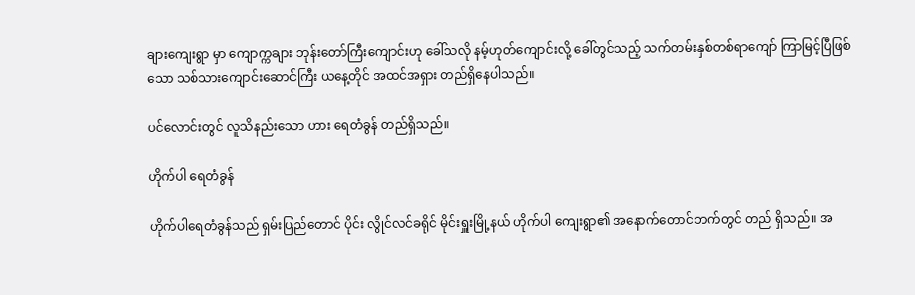ချားကျေးရွာ မှာ ကျောက္ကချား ဘုန်းတော်ကြီးကျောင်းဟု ခေါ်သလို နမ့်ဟုတ်ကျောင်းလို့ ခေါ်တွင်သည့် သက်တမ်းနှစ်တစ်ရာကျော် ကြာမြင့်ပြီဖြစ် သော သစ်သားကျောင်းဆောင်ကြီး ယနေ့တိုင် အထင်အရှား တည်ရှိနေပါသည်။

ပင်လောင်းတွင် လူသိနည်းသော ဟား ရေတံခွန် တည်ရှိသည်။

ဟိုက်ပါ ရေတံခွန်

ဟိုက်ပါရေတံခွန်သည် ရှမ်းပြည်တောင် ပိုင်း လွိုင်လင်ခရိုင် မိုင်းရှူးမြို့နယ် ဟိုက်ပါ ကျေးရွာ၏ အနောက်တောင်ဘက်တွင် တည် ရှိသည်။ အ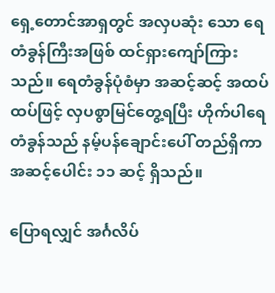ရှေ့တောင်အာရှတွင် အလှပဆုံး သော ရေတံခွန်ကြီးအဖြစ် ထင်ရှားကျော်ကြား သည်။ ရေတံခွန်ပုံစံမှာ အဆင့်ဆင့် အထပ် ထပ်ဖြင့် လှပစွာမြင်တွေ့ရပြီး ဟိုက်ပါရေ တံခွန်သည် နမ့်ပန်ချောင်းပေါ် တည်ရှိကာ အဆင့်ပေါင်း ၁၁ ဆင့် ရှိသည်။

ပြောရလျှင် အင်္ဂလိပ်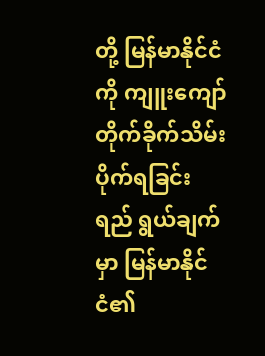တို့ မြန်မာနိုင်ငံကို ကျူးကျော် တိုက်ခိုက်သိမ်းပိုက်ရခြင်း ရည် ရွယ်ချက်မှာ မြန်မာနိုင်ငံ၏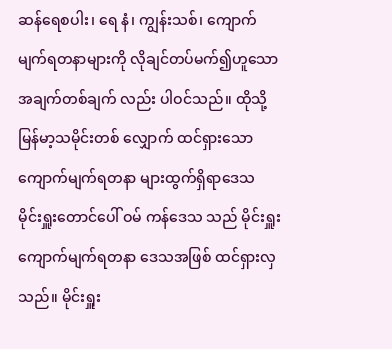ဆန်ရေစပါး၊ ရေ နံ၊ ကျွန်းသစ်၊ ကျောက်မျက်ရတနာများကို လိုချင်တပ်မက်၍ဟူသော အချက်တစ်ချက် လည်း ပါဝင်သည်။ ထိုသို့ မြန်မာ့သမိုင်းတစ် လျှောက် ထင်ရှားသော ကျောက်မျက်ရတနာ များထွက်ရှိရာဒေသ မိုင်းရှူးတောင်ပေါ် ဝမ် ကန်ဒေသ သည် မိုင်းရှူးကျောက်မျက်ရတနာ ဒေသအဖြစ် ထင်ရှားလှသည်။ မိုင်းရှူး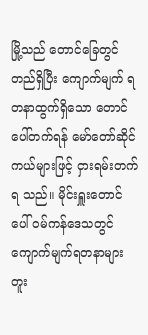မြို့သည် တောင်ခြေတွင်တည်ရှိပြီး ကျောက်မျက် ရတနာထွက်ရှိသော တောင်ပေါ်တက်ရန် မော်တော်ဆိုင်ကယ်များဖြင့် ငှားရမ်းတက်ရ သည်။ မိုင်းရှူးတောင်ပေါ် ဝမ်ကန်ဒေသတွင် ကျောက်မျက်ရတနာများ တူး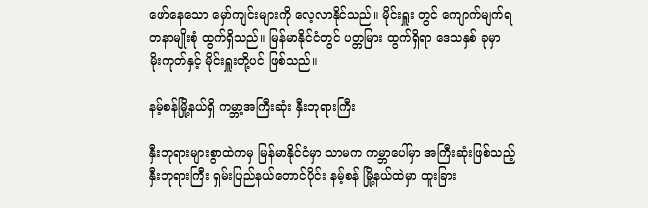ဖော်နေသော မှော်ကျင်းများကို လေ့လာနိုင်သည်။ မိုင်းရှူး တွင် ကျောက်မျက်ရတနာမျိုးစုံ ထွက်ရှိသည်။ မြန်မာနိုင်ငံတွင် ပတ္တမြား ထွက်ရှိရာ ဒေသနှစ် ခုမှာ မိုးကုတ်နှင့် မိုင်းရှူးတို့ပင် ဖြစ်သည်။

နမ့်စန်မြို့နယ်ရှိ ကမ္ဘာ့အကြီးဆုံး နှီးဘုရားကြီး

နှီးဘုရားများစွာထဲကမှ မြန်မာနိုင်ငံမှာ သာမက ကမ္ဘာပေါ်မှာ အကြီးဆုံးဖြစ်သည့် နှီးဘုရားကြီး ရှမ်းပြည်နယ်တောင်ပိုင်း နမ့်စန် မြို့နယ်ထဲမှာ ထူးခြား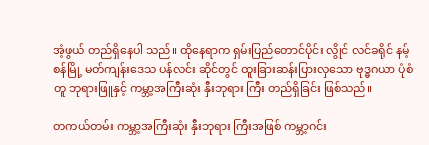အံ့ဖွယ် တည်ရှိနေပါ သည်။ ထိုနေရာက ရှမ်းပြည်တောင်ပိုင်း လွိုင် လင်ခရိုင် နမ့်စန်မြို့ မတ်ကျန်းဒေသ ပန်လင်း ဆိုင်တွင် ထူးခြားဆန်းပြားလှသော ဗုဒ္ဓဂယာ ပုံစံတူ ဘုရားဖြူနှင့် ကမ္ဘာ့အကြီးဆုံး နှီးဘုရား ကြီး တည်ရှိခြင်း ဖြစ်သည်။

တကယ်တမ်း ကမ္ဘာ့အကြီးဆုံး နှီးဘုရား ကြီးအဖြစ် ကမ္ဘာ့ဂင်း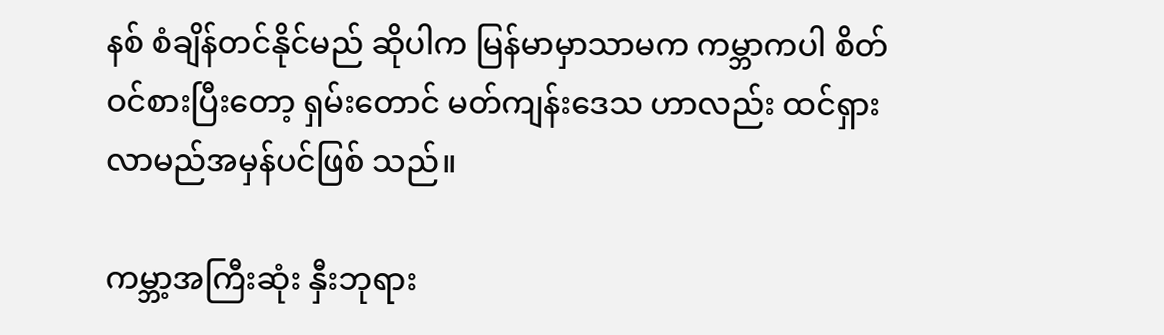နစ် စံချိန်တင်နိုင်မည် ဆိုပါက မြန်မာမှာသာမက ကမ္ဘာကပါ စိတ် ဝင်စားပြီးတော့ ရှမ်းတောင် မတ်ကျန်းဒေသ ဟာလည်း ထင်ရှားလာမည်အမှန်ပင်ဖြစ် သည်။

ကမ္ဘာ့အကြီးဆုံး နှီးဘုရား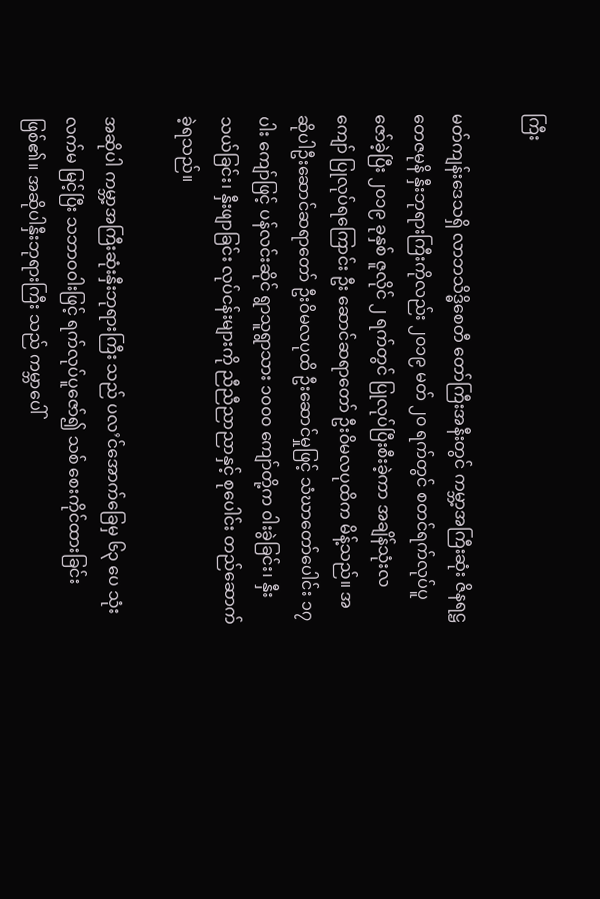ကြီး

မတ်ကျန်းဒေသရှိ လာဘသိဒ္ဓိစေတီ တော်ကြီးအနီးတွင် ကမ္ဘာ့အကြီးဆုံး ဇိနရဋ္ဌ တေဇမုနိ နှီးဘုရားကြီးကိုလည်း ၂၀၁၉ မတ် ၂၀ ရက်တွင် စတင်ရက်လုပ်ပူဇော်ခဲ့ပြီး ၂၀၁၉ ခုနှစ် ဇူလိုင် ၂ ရက်တွင် ပြုလုပ်ပြီးစီးခဲ့ကာ အချိန်သုံးလကျော် ပြုလုပ်ရကြောင်း ဦး ဆောင်ဆရာတော် ဦးဝိမလပုထိက မိန့်သည်။ အဆိုပါဦးဆောင်ဆရာတော် ဦးဝိမလပုထိ ဦးဆောင်မှုဖြင့် သံဃာတော်ပေါင်း ၁၇ ပါး ကျော်ဖြင့် ပန်လင်းဆိုင် ရွာသူရွာသား ၁၀၀၀ ကျော်တို့က ၀ါးခွဲခြင်း၊ နှီးသယ်ခြင်း၊ နှီးဖျာခြင်း လုပ်ငန်းများကို ညီညီညာညာနှင့် စုပေါင်း တည်ဆောက်ခဲ့ရသည်။

အဆိုပါ ကမ္ဘာ့အကြီးဆုံးနှီးဘုရားကြီး သည် ပလ’င်အောက်ခြေမှ ၆၃ ပေ သုံးလက်မ မြင့်ပြီး သဘာဝ၀ါးဖြင့် ရက်လုပ်ပူဇော်၍ သစ် စေးကိုင်ထားခြင်းဖြစ်၏။ အဆိုပါနှီးဘုရားကြီး သည် ကမ္ဘာပေါ်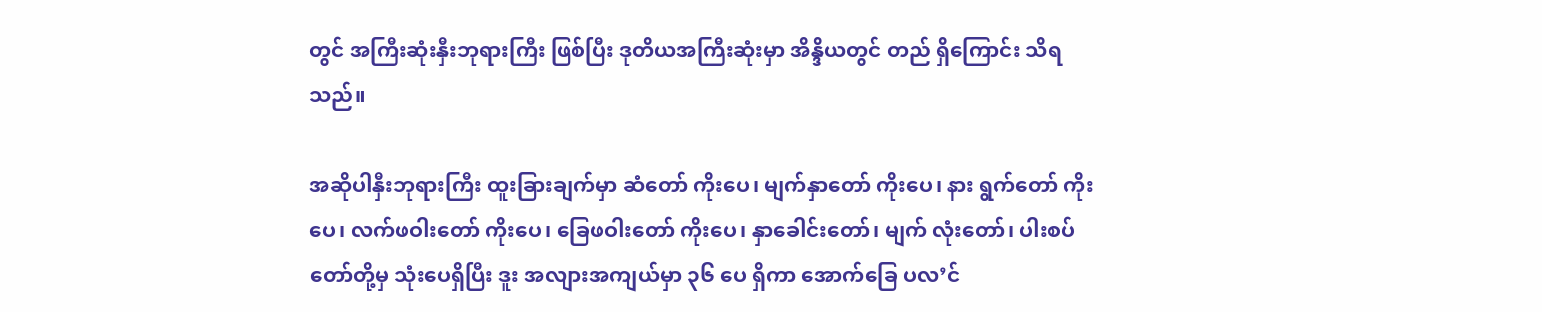တွင် အကြီးဆုံးနှီးဘုရားကြီး ဖြစ်ပြီး ဒုတိယအကြီးဆုံးမှာ အိန္ဒိယတွင် တည် ရှိကြောင်း သိရသည်။

အဆိုပါနှီးဘုရားကြီး ထူးခြားချက်မှာ ဆံတော် ကိုးပေ၊ မျက်နှာတော် ကိုးပေ၊ နား ရွက်တော် ကိုးပေ၊ လက်ဖဝါးတော် ကိုးပေ၊ ခြေဖဝါးတော် ကိုးပေ၊ နှာခေါင်းတော်၊ မျက် လုံးတော်၊ ပါးစပ်တော်တို့မှ သုံးပေရှိပြီး ဒူး အလျားအကျယ်မှာ ၃၆ ပေ ရှိကာ အောက်ခြေ ပလ’င်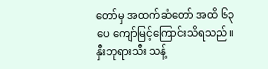တော်မှ အထက်ဆံတော် အထိ ၆၃ ပေ ကျော်မြင့်ကြောင်းသိရသည်။ နှီးဘုရားသီး သန့်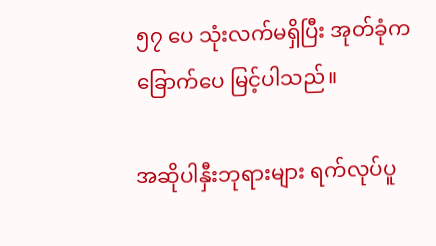၅၇ ပေ သုံးလက်မရှိပြီး အုတ်ခုံက ခြောက်ပေ မြင့်ပါသည်။

အဆိုပါနှီးဘုရားများ ရက်လုပ်ပူ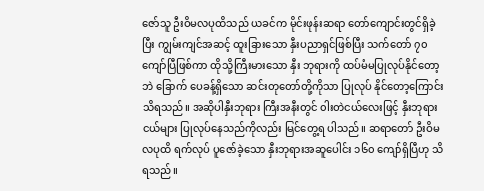ဇော်သူ ဦးဝိမလပုထိသည် ယခင်က မိုင်းဖုန်းဆရာ တော်ကျောင်းတွင်ရှိခဲ့ပြီး ကျွမ်းကျင်အဆင့် ထူးခြားသော နှီးပညာရှင်ဖြစ်ပြီး သက်တော် ၇၀ ကျော်ပြီဖြစ်ကာ ထိုသို့ကြီးမားသော နှီး ဘုရားကို ထပ်မံမပြုလုပ်နိုင်တော့ဘဲ ခြောက် ပေခန့်ရှိသော ဆင်းတုတော်တို့ကိုသာ ပြုလုပ် နိုင်တော့ကြောင်း သိရသည်။ အဆိုပါနှီးဘုရား ကြီးအနီးတွင် ၀ါးတဲငယ်လေးဖြင့် နှီးဘုရား ငယ်များ ပြုလုပ်နေသည်ကိုလည်း မြင်တွေ့ရ ပါသည်။ ဆရာတော် ဦးဝိမလပုထိ ရက်လုပ် ပူဇော်ခဲ့သော နှီးဘုရားအဆူပေါင်း ၁၆၀ ကျော်ရှိပြီဟု သိရသည်။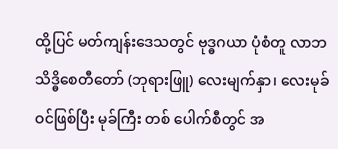ထို့ပြင် မတ်ကျန်းဒေသတွင် ဗုဒ္ဓဂယာ ပုံစံတူ လာဘသိဒ္ဓိစေတီတော် (ဘုရားဖြူ) လေးမျက်နှာ၊ လေးမုခ်ဝင်ဖြစ်ပြီး မုခ်ကြီး တစ် ပေါက်စီတွင် အ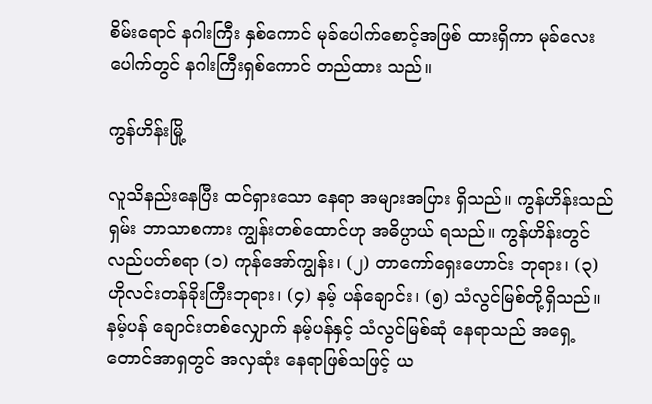စိမ်းရောင် နဂါးကြီး နှစ်ကောင် မုခ်ပေါက်စောင့်အဖြစ် ထားရှိကာ မုခ်လေး ပေါက်တွင် နဂါးကြီးရှစ်ကောင် တည်ထား သည်။

ကွန်ဟိန်းမြို့

လူသိနည်းနေပြီး ထင်ရှားသော နေရာ အများအပြား ရှိသည်။ ကွန်ဟိန်းသည် ရှမ်း ဘာသာစကား ကျွန်းတစ်ထောင်ဟု အဓိပ္ပာယ် ရသည်။ ကွန်ဟိန်းတွင် လည်ပတ်စရာ (၁) ကုန်အော်ကျွန်း၊ (၂) တာကော်ရှေး‌ဟောင်း ဘုရား၊ (၃) ဟိုလင်းတန်ခိုးကြီးဘုရား၊ (၄) နမ့် ပန်ချောင်း၊ (၅) သံလွင်မြစ်တို့ရှိသည်။ နမ့်ပန် ချောင်းတစ်လျှောက် နမ့်ပန်နှင့် သံလွင်မြစ်ဆုံ နေရာသည် အရှေ့တောင်အာရှတွင် အလှဆုံး နေရာဖြစ်သဖြင့် ယ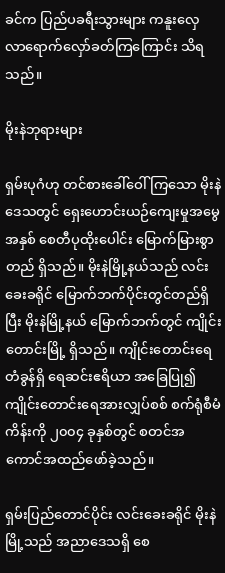ခင်က ပြည်ပခရီးသွားများ ကနူးလှေ လာရောက်လှော်ခတ်ကြကြောင်း သိရသည်။

မိုးနဲဘုရားများ

ရှမ်းပုဂံဟု တင်စားခေါ်ဝေါ်ကြသော မိုးနဲဒေသတွင် ရှေးဟောင်းယဉ်ကျေးမှုအမွေ အနှစ် စေတီပုထိုးပေါင်း မြောက်မြားစွာ တည် ရှိသည်။ မိုးနဲမြို့နယ်သည် လင်းခေးခရိုင် မြောက်ဘက်ပိုင်းတွင်တည်ရှိပြီး မိုးနဲမြို့နယ် မြောက်ဘက်တွင် ကျိုင်းတောင်းမြို့ ရှိသည်။ ကျိုင်းတောင်းရေတံခွန်ရှိ ရေဆင်းဧရိယာ အခြေပြု၍ ကျိုင်းတောင်းရေအားလျှပ်စစ် စက်ရုံစီမံကိန်းကို ၂၀၀၄ ခုနှစ်တွင် စတင်အ ကောင်အထည်ဖော်ခဲ့သည်။

ရှမ်းပြည်တောင်ပိုင်း လင်းခေးခရိုင် မိုးနဲ မြို့သည် အညာဒေသရှိ စေ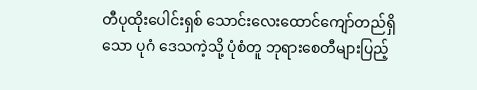တီပုထိုးပေါင်းရှစ် သောင်းလေးထောင်ကျော်တည်ရှိသော ပုဂံ ဒေသကဲ့သို့ ပုံစံတူ ဘုရားစေတီများပြည့်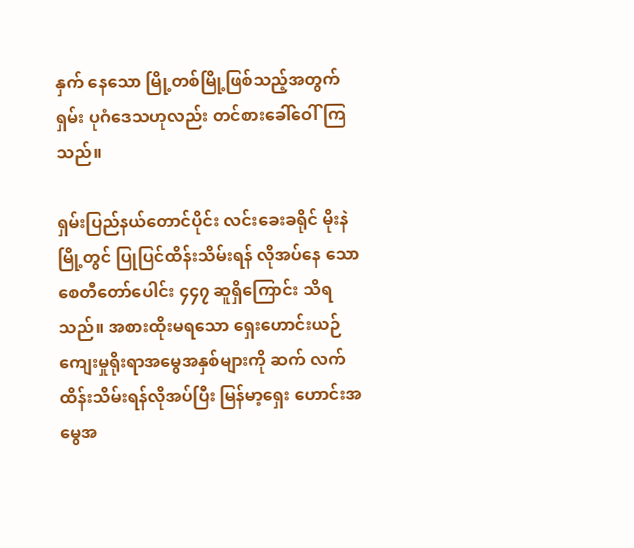နှက် နေသော မြို့တစ်မြို့ဖြစ်သည့်အတွက် ရှမ်း ပုဂံဒေသဟုလည်း တင်စားခေါ်ဝေါ်ကြသည်။

ရှမ်းပြည်နယ်တောင်ပိုင်း လင်းခေးခရိုင် မိုးနဲမြို့တွင် ပြုပြင်ထိန်းသိမ်းရန် လိုအပ်နေ သော စေတီတော်ပေါင်း ၄၄၇ ဆူရှိကြောင်း သိရသည်။ အစားထိုးမရသော ရှေးဟောင်းယဉ်ကျေးမှုရိုးရာအမွေအနှစ်များကို ဆက် လက်ထိန်းသိမ်းရန်လိုအပ်ပြီး မြန်မာ့ရှေး ဟောင်းအမွေအ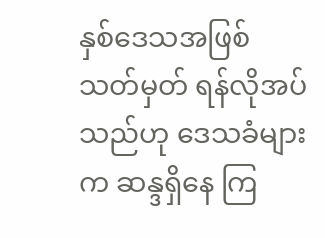နှစ်ဒေသအဖြစ် သတ်မှတ် ရန်လိုအပ်သည်ဟု ဒေသခံများက ဆန္ဒရှိနေ ကြ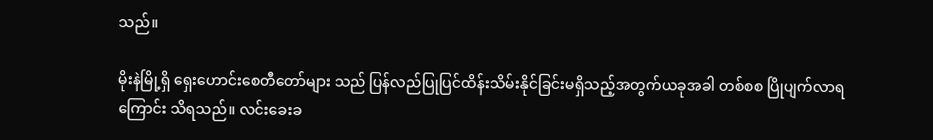သည်။

မိုးနဲမြို့ရှိ ရှေးဟောင်းစေတီတော်များ သည် ပြန်လည်ပြုပြင်ထိန်းသိမ်းနိုင်ခြင်းမရှိသည့်အတွက်ယခုအခါ တစ်စစ ပြိုပျက်လာရ ကြောင်း သိရသည်။ လင်းခေးခ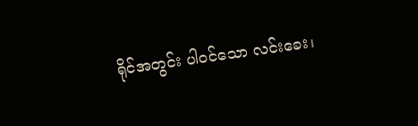ရိုင်အတွင်း ပါဝင်သော လင်းခေး၊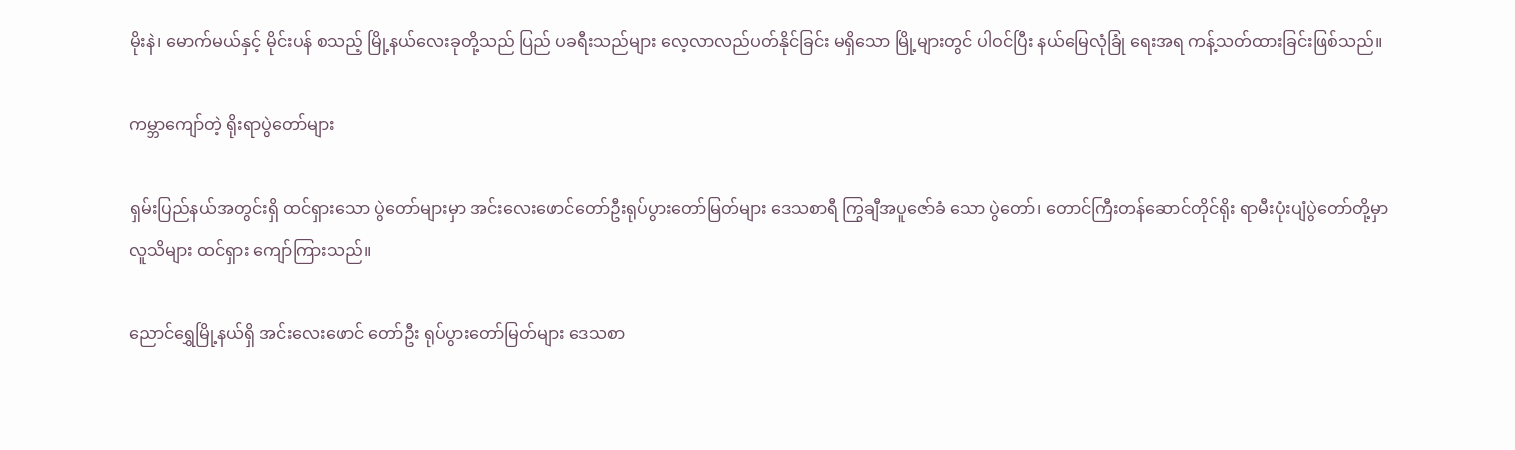မိုးနဲ၊ မောက်မယ်နှင့် မိုင်းပန် စသည့် မြို့နယ်လေးခုတို့သည် ပြည် ပခရီးသည်များ လေ့လာလည်ပတ်နိုင်ခြင်း မရှိသော မြို့များတွင် ပါဝင်ပြီး နယ်မြေလုံခြုံ ရေးအရ ကန့်သတ်ထားခြင်းဖြစ်သည်။

ကမ္ဘာကျော်တဲ့ ရိုးရာပွဲတော်များ

ရှမ်းပြည်နယ်အတွင်းရှိ ထင်ရှားသော ပွဲတော်များမှာ အင်းလေးဖောင်တော်ဦးရုပ်ပွားတော်မြတ်များ ဒေသစာရီ ကြွချီအပူဇော်ခံ သော ပွဲတော်၊ တောင်ကြီးတန်ဆောင်တိုင်ရိုး ရာမီးပုံးပျံပွဲတော်တို့မှာ လူသိများ ထင်ရှား ကျော်ကြားသည်။

ညောင်ရွှေမြို့နယ်ရှိ အင်းလေးဖောင် တော်ဦး ရုပ်ပွားတော်မြတ်များ ဒေသစာ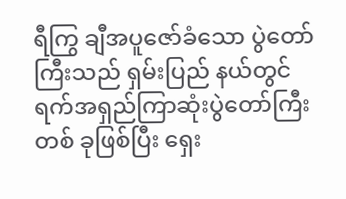ရီကြွ ချီအပူဇော်ခံသော ပွဲတော်ကြီးသည် ရှမ်းပြည် နယ်တွင် ရက်အရှည်ကြာဆုံးပွဲတော်ကြီးတစ် ခုဖြစ်ပြီး ရှေး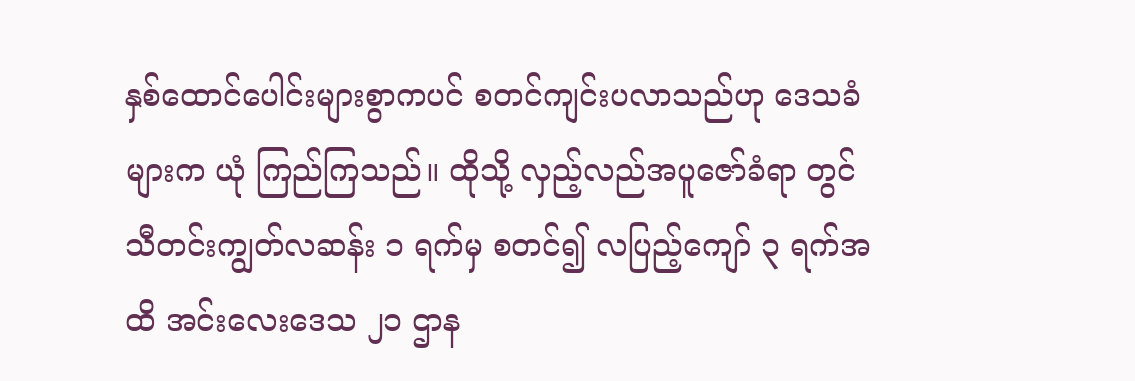နှစ်ထောင်ပေါင်းများစွာကပင် စတင်ကျင်းပလာသည်ဟု ဒေသခံများက ယုံ ကြည်ကြသည်။ ထိုသို့ လှည့်လည်အပူဇော်ခံရာ တွင် သီတင်းကျွတ်လဆန်း ၁ ရက်မှ စတင်၍ လပြည့်ကျော် ၃ ရက်အထိ အင်းလေးဒေသ ၂၁ ဌာန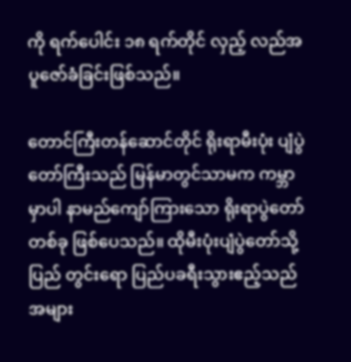ကို ရက်ပေါင်း ၁၈ ရက်တိုင် လှည့် လည်အပူဇော်ခံခြင်းဖြစ်သည်။

တောင်ကြီးတန်ဆောင်တိုင် ရိုးရာမီးပုံး ပျံပွဲတော်ကြီးသည် မြန်မာတွင်သာမက ကမ္ဘာ မှာပါ နာမည်ကျော်ကြားသော ရိုးရာပွဲတော် တစ်ခု ဖြစ်ပေသည်။ ထိုမီးပုံးပျံပွဲတော်သို့ ပြည် တွင်းရော ပြည်ပခရီးသွားဧည့်သည် အများ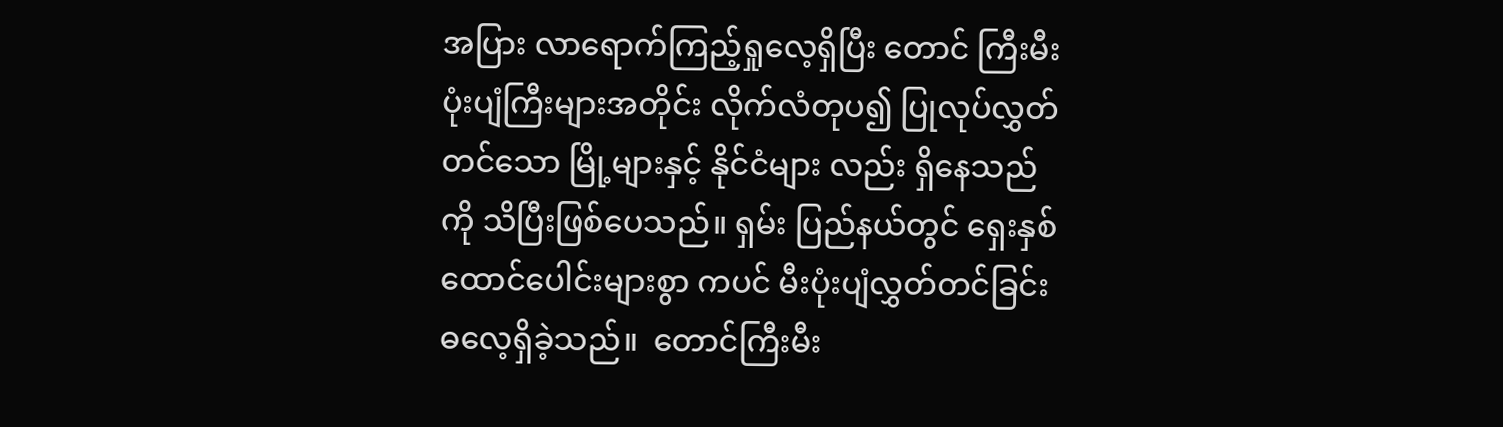အပြား လာရောက်ကြည့်ရှုလေ့ရှိပြီး တောင် ကြီးမီးပုံးပျံကြီးများအတိုင်း လိုက်လံတုပ၍ ပြုလုပ်လွှတ်တင်သော မြို့များနှင့် နိုင်ငံများ လည်း ရှိနေသည်ကို သိပြီးဖြစ်ပေသည်။ ရှမ်း ပြည်နယ်တွင် ရှေးနှစ်ထောင်ပေါင်းများစွာ ကပင် မီးပုံးပျံလွှတ်တင်ခြင်းဓလေ့ရှိခဲ့သည်။  တောင်ကြီးမီး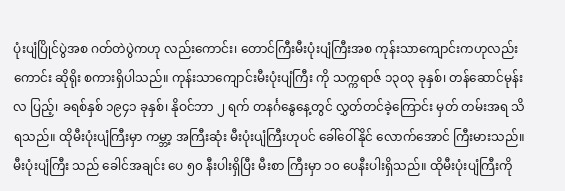ပုံးပျံပြိုင်ပွဲအစ ဂတ်တဲပွဲကဟု လည်းကောင်း၊ တောင်ကြီးမီးပုံးပျံကြီးအစ ကုန်းသာကျောင်းကဟုလည်းကောင်း ဆိုရိုး စကားရှိပါသည်။ ကုန်းသာကျောင်းမီးပုံးပျံကြီး ကို သက္ကရာဇ် ၁၃၀၃ ခုနှစ်၊ တန်ဆောင်မုန်းလ ပြည့်၊ ခရစ်နှစ် ၁၉၄၁ ခုနှစ်၊ နိုဝင်ဘာ ၂ ရက် တနင်္ဂနွေနေ့တွင် လွှတ်တင်ခဲ့ကြောင်း မှတ် တမ်းအရ သိရသည်။ ထိုမီးပုံးပျံကြီးမှာ ကမ္ဘာ့ အကြီးဆုံး မီးပုံးပျံကြီးဟုပင် ခေါ်ဝေါ်နိုင် လောက်အောင် ကြီးမားသည်။ မီးပုံးပျံကြီး သည် ခေါင်အချင်း ပေ ၅၀ နီးပါးရှိပြီး မီးစာ ကြီးမှာ ၁၀ ပေနီးပါးရှိသည်။ ထိုမီးပုံးပျံကြီးကို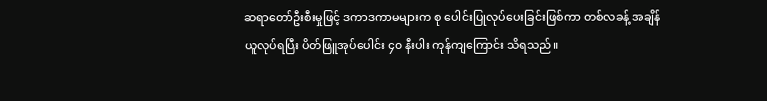ဆရာတော်ဦးစီးမှုဖြင့် ဒကာဒကာမများက စု ပေါင်းပြုလုပ်ပေးခြင်းဖြစ်ကာ တစ်လခန့် အချိန်ယူလုပ်ရပြီး ပိတ်ဖြူအုပ်ပေါင်း ၄၀ နီးပါး ကုန်ကျကြောင်း သိရသည်။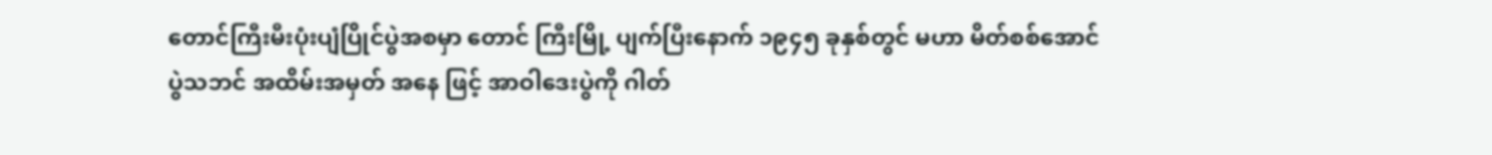တောင်ကြီးမီးပုံးပျံပြိုင်ပွဲအစမှာ တောင် ကြီးမြို့ ပျက်ပြီးနောက် ၁၉၄၅ ခုနှစ်တွင် မဟာ မိတ်စစ်အောင်ပွဲသဘင် အထိမ်းအမှတ် အနေ ဖြင့် အာဝါဒေးပွဲကို ဂါတ်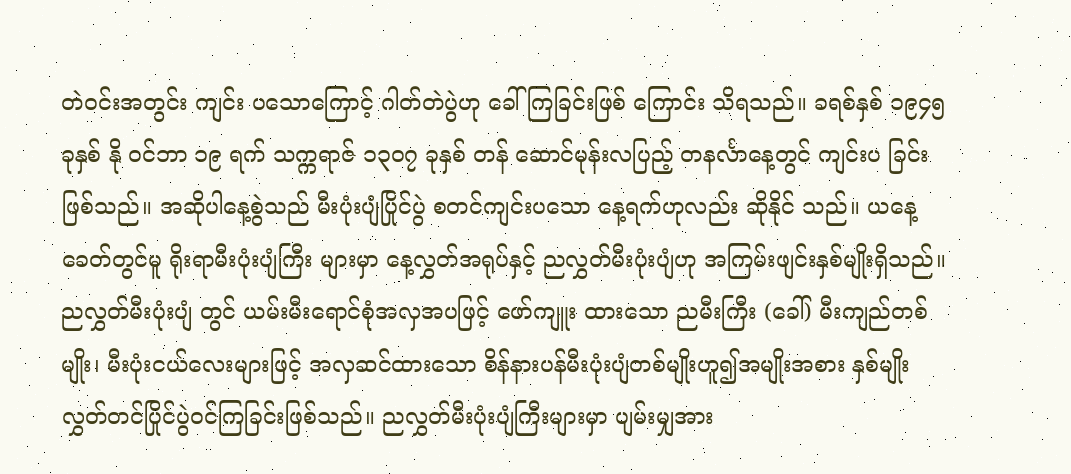တဲဝင်းအတွင်း ကျင်း ပသောကြောင့် ဂါတ်တဲပွဲဟု ခေါ်ကြခြင်းဖြစ် ကြောင်း သိရသည်။ ခရစ်နှစ် ၁၉၄၅ ခုနှစ် နို ဝင်ဘာ ၁၉ ရက် သက္ကရာဇ် ၁၃၀၇ ခုနှစ် တန် ဆောင်မုန်းလပြည့် တနင်္လာနေ့တွင် ကျင်းပ ခြင်းဖြစ်သည်။ အဆိုပါနေ့စွဲသည် မီးပုံးပျံပြိုင်ပွဲ စတင်ကျင်းပသော နေ့ရက်ဟုလည်း ဆိုနိုင် သည်။ ယနေ့ခေတ်တွင်မူ ရိုးရာမီးပုံးပျံကြီး များမှာ နေ့လွှတ်အရုပ်နှင့် ညလွှတ်မီးပုံးပျံဟု အကြမ်းဖျင်းနှစ်မျိုးရှိသည်။ ညလွှတ်မီးပုံးပျံ တွင် ယမ်းမီးရောင်စုံအလှအပဖြင့် ဖော်ကျူး ထားသော ညမီးကြီး (ခေါ်) မီးကျည်တစ်မျိုး၊ မီးပုံးငယ်လေးများဖြင့် အလှဆင်ထားသော စိန်နားပန်မီးပုံးပျံတစ်မျိုးဟူ၍အမျိုးအစား နှစ်မျိုး လွှတ်တင်ပြိုင်ပွဲဝင်ကြခြင်းဖြစ်သည်။ ညလွှတ်မီးပုံးပျံကြီးများမှာ ပျမ်းမျှအား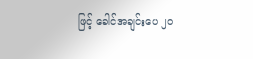ဖြင့် ခေါင်အချင်းပေ ၂၀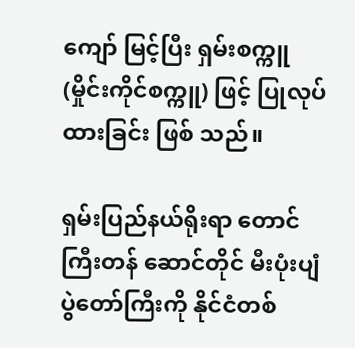ကျော် မြင့်ပြီး ရှမ်းစက္ကူ (မှိုင်းကိုင်စက္ကူ) ဖြင့် ပြုလုပ်ထားခြင်း ဖြစ် သည်။

ရှမ်းပြည်နယ်ရိုးရာ တောင်ကြီးတန် ဆောင်တိုင် မီးပုံးပျံပွဲတော်ကြီးကို နိုင်ငံတစ်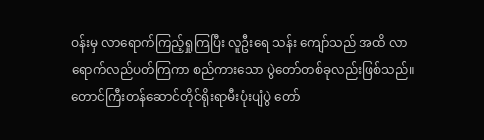ဝန်းမှ လာရောက်ကြည့်ရှုကြပြီး လူဦးရေ သန်း ကျော်သည် အထိ လာရောက်လည်ပတ်ကြကာ စည်ကားသော ပွဲတော်တစ်ခုလည်းဖြစ်သည်။ တောင်ကြီးတန်ဆောင်တိုင်ရိုးရာမီးပုံးပျံပွဲ တော်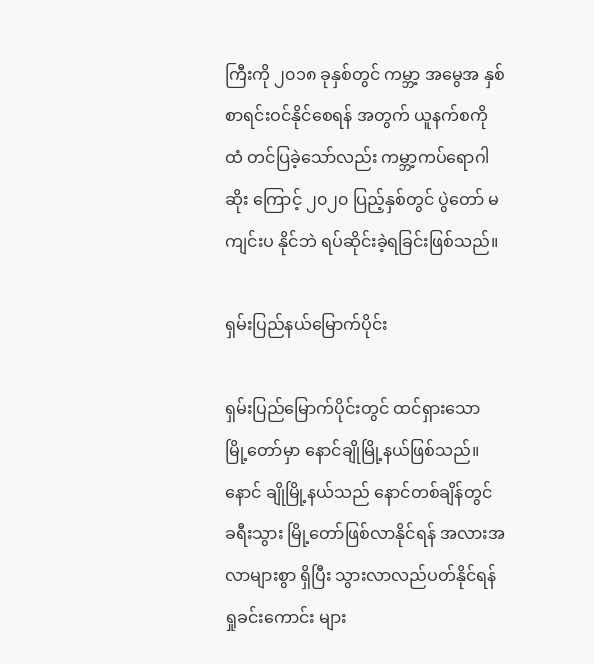ကြီးကို ၂၀၁၈ ခုနှစ်တွင် ကမ္ဘာ့ အမွေအ နှစ် စာရင်းဝင်နိုင်စေရန် အတွက် ယူနက်စကို ထံ တင်ပြခဲ့သော်လည်း ကမ္ဘာ့ကပ်ရောဂါဆိုး ကြောင့် ၂၀၂၀ ပြည့်နှစ်တွင် ပွဲတော် မကျင်းပ နိုင်ဘဲ ရပ်ဆိုင်းခဲ့ရခြင်းဖြစ်သည်။

ရှမ်းပြည်နယ်မြောက်ပိုင်း

ရှမ်းပြည်မြောက်ပိုင်းတွင် ထင်ရှားသော မြို့တော်မှာ နောင်ချိုမြို့နယ်ဖြစ်သည်။ နောင် ချိုမြို့နယ်သည် နောင်တစ်ချိန်တွင် ခရီးသွား မြို့တော်ဖြစ်လာနိုင်ရန် အလားအလာများစွာ ရှိပြီး သွားလာလည်ပတ်နိုင်ရန် ရှုခင်းကောင်း များ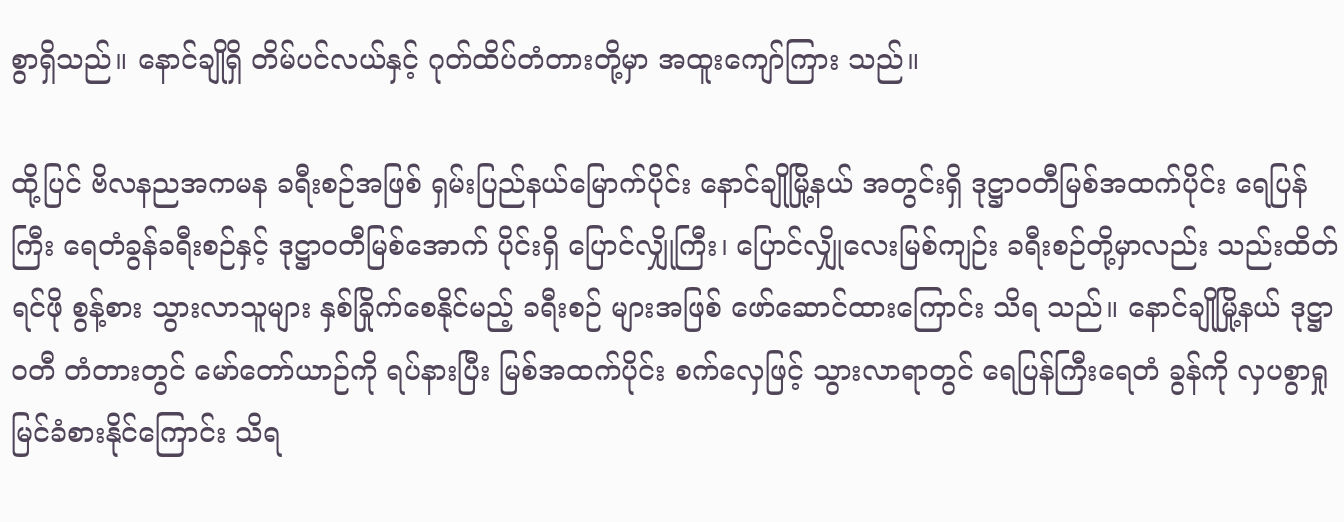စွာရှိသည်။ နောင်ချိုရှိ တိမ်ပင်လယ်နှင့် ဂုတ်ထိပ်တံတားတို့မှာ အထူးကျော်ကြား သည်။

ထို့ပြင် ဗိလနညအကမန ခရီးစဉ်အဖြစ် ရှမ်းပြည်နယ်မြောက်ပိုင်း နောင်ချိုမြို့နယ် အတွင်းရှိ ဒုဋ္ဌာဝတီမြစ်အထက်ပိုင်း ရေပြန် ကြီး ရေတံခွန်ခရီးစဉ်နှင့် ဒုဋ္ဌာဝတီမြစ်အောက် ပိုင်းရှိ ပြောင်လျှိုကြီး၊ ပြောင်လျှိုလေးမြစ်ကျဉ်း ခရီးစဉ်တို့မှာလည်း သည်းထိတ်ရင်ဖို စွန့်စား သွားလာသူများ နှစ်ခြိုက်စေနိုင်မည့် ခရီးစဉ် များအဖြစ် ဖော်ဆောင်ထားကြောင်း သိရ သည်။ နောင်ချိုမြို့နယ် ဒုဋ္ဌာဝတီ တံတားတွင် မော်တော်ယာဉ်ကို ရပ်နားပြီး မြစ်အထက်ပိုင်း စက်လှေဖြင့် သွားလာရာတွင် ရေပြန်ကြီးရေတံ ခွန်ကို လှပစွာရှုမြင်ခံစားနိုင်ကြောင်း သိရ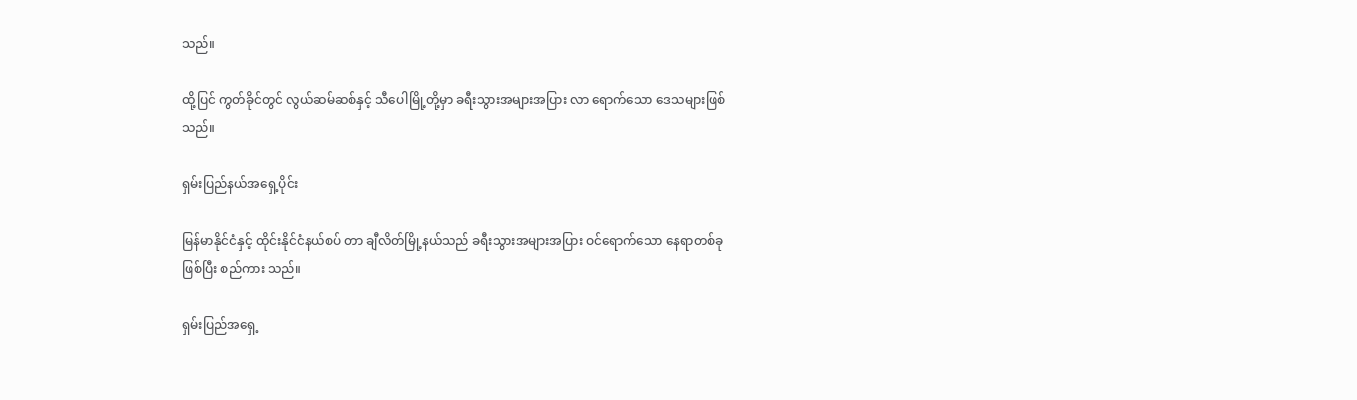သည်။

ထို့ပြင် ကွတ်ခိုင်တွင် လွယ်ဆမ်ဆစ်နှင့် သီပေါမြို့တို့မှာ ခရီးသွားအများအပြား လာ ရောက်သော ဒေသများဖြစ်သည်။

ရှမ်းပြည်နယ်အရှေ့ပိုင်း

မြန်မာနိုင်ငံနှင့် ထိုင်းနိုင်ငံနယ်စပ် တာ ချီလိတ်မြို့နယ်သည် ခရီးသွားအများအပြား ဝင်ရောက်သော နေရာတစ်ခုဖြစ်ပြီး စည်ကား သည်။

ရှမ်းပြည်အရှေ့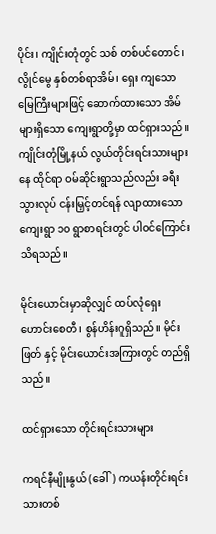ပိုင်း၊ ကျိုင်းတုံတွင် သစ် တစ်ပင်တောင်၊ လွိုင်မွေ နှစ်တစ်ရာအိမ်၊ ရှေး ကျသော မြေကြီးများဖြင့် ဆောက်ထားသော အိမ်များရှိသော ကျေးရွာတို့မှာ ထင်ရှားသည်။ ကျိုင်းတုံမြို့နယ် လွယ်တိုင်းရင်းသားများ နေ ထိုင်ရာ ဝမ်ဆိုင်းရွာသည်လည်း ခရီးသွားလုပ် ငန်းမြှင့်တင်ရန် လျာထားသော ကျေးရွာ ၁၀ ရွာစာရင်းတွင် ပါဝင်ကြောင်း သိရသည်။

မိုင်းယောင်းမှာဆိုလျှင် ထပ်လုံရှေး ဟောင်းစေတီ၊ စွန်ဟိန်းဂူရှိသည်။ မိုင်းဖြတ် နှင့် မိုင်းယောင်းအကြားတွင် တည်ရှိသည်။

ထင်ရှားသော တိုင်းရင်းသားများ

ကရင်နီမျိုးနွယ် (ခေါ်) ကယန်းတိုင်းရင်း သားတစ်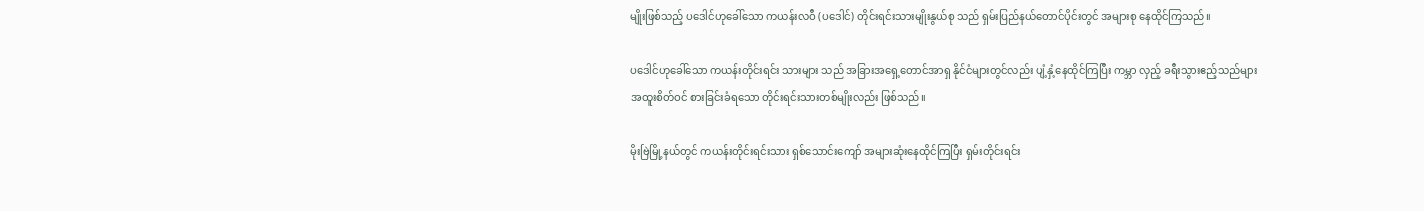မျိုးဖြစ်သည့် ပဒေါင်ဟုခေါ်သော ကယန်းလဝီ (ပဒေါင်) တိုင်းရင်းသားမျိုးနွယ်စု သည် ရှမ်းပြည်နယ်တောင်ပိုင်းတွင် အများစု နေထိုင်ကြသည်။

ပဒေါင်ဟုခေါ်သော ကယန်းတိုင်းရင်း သားများ သည် အခြားအရှေ့တောင်အာရှ နိုင်ငံများတွင်လည်း ပျံ့နှံ့နေထိုင်ကြပြီး ကမ္ဘာ လှည့် ခရီးသွားဧည့်သည်များ အထူးစိတ်ဝင် စားခြင်းခံရသော တိုင်းရင်းသားတစ်မျိုးလည်း ဖြစ်သည်။

မိုးဗြဲမြို့နယ်တွင် ကယန်းတိုင်းရင်းသား ရှစ်သောင်းကျော် အများဆုံးနေထိုင်ကြပြီး ရှမ်းတိုင်းရင်း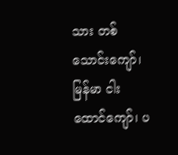သား တစ်သောင်းကျော်၊ မြန်မာ ငါးထောင်ကျော်၊ ပ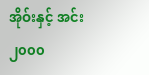အိုဝ်းနှင့် အင်း ၂၀၀၀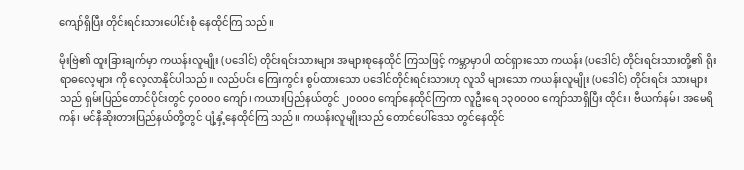ကျော်ရှိပြီး တိုင်းရင်းသားပေါင်းစုံ နေထိုင်ကြ သည်။

မိုးဗြဲ၏ ထူးခြားချက်မှာ ကယန်းလူမျိုး (ပဒေါင်) တိုင်းရင်းသားများ အများစုနေထိုင် ကြသဖြင့် ကမ္ဘာမှာပါ ထင်ရှားသော ကယန်း (ပဒေါင်) တိုင်းရင်းသားတို့၏ ရိုးရာဓလေ့များ ကို လေ့လာနိုင်ပါသည်။ လည်ပင်း ကြေးကွင်း စွပ်ထားသော ပဒေါင်တိုင်းရင်းသားဟု လူသိ များသော ကယန်းလူမျိုး (ပဒေါင်) တိုင်းရင်း သားများသည် ရှမ်းပြည်တောင်ပိုင်းတွင် ၄၀၀၀၀ ကျော်၊ ကယားပြည်နယ်တွင် ၂၀၀၀၀ ကျော်နေထိုင်ကြကာ လူဦးရေ ၁၃၀၀၀၀ ကျော်သာရှိပြီး ထိုင်း၊ ဗီယက်နမ်၊ အမေရိကန်၊ မင်နီဆိုးတားပြည်နယ်တို့တွင် ပျံ့နှံ့နေထိုင်ကြ သည်။ ကယန်းလူမျိုးသည် တောင်ပေါ်ဒေသ တွင်နေထိုင်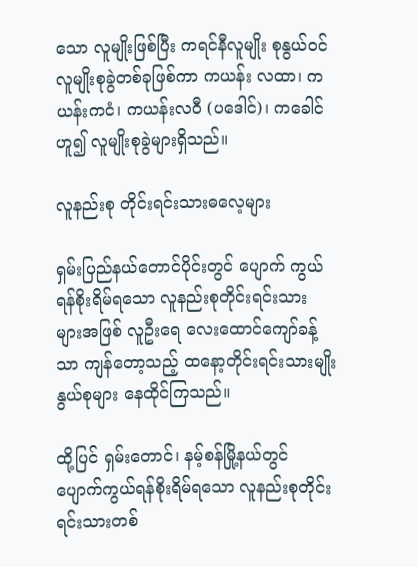သော လူမျိုးဖြစ်ပြီး ကရင်နီလူမျိုး စုနွယ်ဝင် လူမျိုးစုခွဲတစ်ခုဖြစ်ကာ ကယန်း လထာ၊ ကယန်းကငံ၊ ကယန်းလဝီ (ပဒေါင်)၊ ကခေါင်ဟူ၍ လူမျိုးစုခွဲများရှိသည်။

လူနည်းစု တိုင်းရင်းသားဓလေ့များ

ရှမ်းပြည်နယ်တောင်ပိုင်းတွင် ပျောက် ကွယ်ရန်စိုးရိမ်ရသော လူနည်းစုတိုင်းရင်းသား များအဖြစ် လူဦးရေ လေးထောင်ကျော်ခန့်သာ ကျန်တော့သည့် ထနော့တိုင်းရင်းသားမျိုး နွယ်စုများ နေထိုင်ကြသည်။

ထို့ပြင် ရှမ်းတောင်၊ နမ့်စန်မြို့နယ်တွင် ပျောက်ကွယ်ရန်စိုးရိမ်ရသော လူနည်းစုတိုင်း ရင်းသားတစ်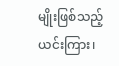မျိုးဖြစ်သည့် ယင်းကြား၊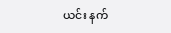ယင်း နက်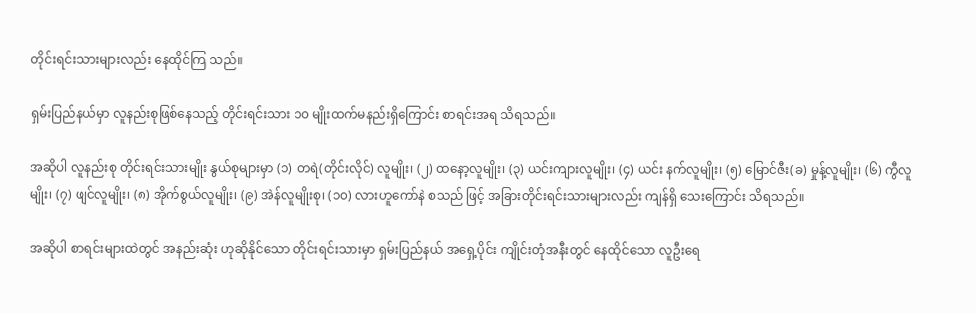တိုင်းရင်းသားများလည်း နေထိုင်ကြ သည်။

ရှမ်းပြည်နယ်မှာ လူနည်းစုဖြစ်နေသည့် တိုင်းရင်းသား ၁၀ မျိုးထက်မနည်းရှိကြောင်း စာရင်းအရ သိရသည်။

အဆိုပါ လူနည်းစု တိုင်းရင်းသားမျိုး နွယ်စုများမှာ (၁) တရဲ(တိုင်းလိုင်) လူမျိုး၊ (၂) ထနော့လူမျိုး၊ (၃) ယင်းကျားလူမျိုး၊ (၄) ယင်း နက်လူမျိုး၊ (၅) မြောင်ဇီး(ခ) မှုန့်လူမျိုး၊ (၆) ကွီလူမျိုး၊ (၇) ဖျင်လူမျိုး၊ (၈) အိုက်စွယ်လူမျိုး၊ (၉) အဲန်လူမျိုးစု၊ (၁၀) လားဟူကော်နဲ စသည် ဖြင့် အခြားတိုင်းရင်းသားများလည်း ကျန်ရှိ သေးကြောင်း သိရသည်။

အဆိုပါ စာရင်းများထဲတွင် အနည်းဆုံး ဟုဆိုနိုင်သော တိုင်းရင်းသားမှာ ရှမ်းပြည်နယ် အရှေ့ပိုင်း ကျိုင်းတုံအနီးတွင် နေထိုင်သော လူဦးရေ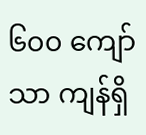၆၀၀ ကျော်သာ ကျန်ရှိ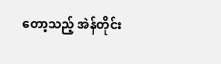တော့သည့် အဲန်တိုင်း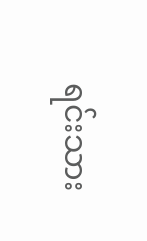ရင်းသား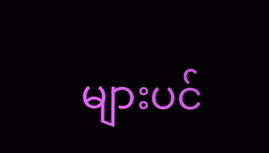များပင်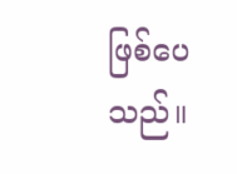ဖြစ်ပေသည်။